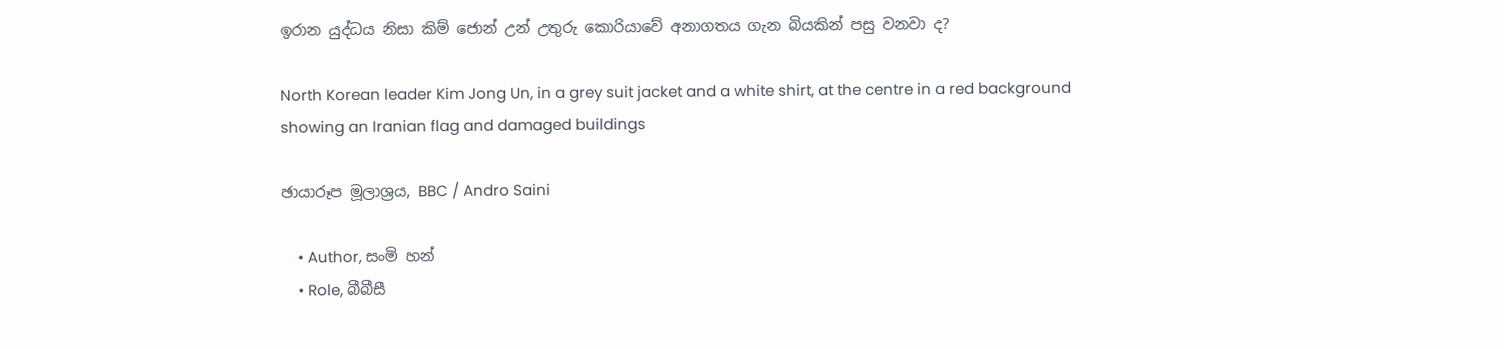ඉරාන යුද්ධය නිසා කිම් ජොන් උන් උතුරු කොරියාවේ අනාගතය ගැන බියකින් පසු වනවා ද?

North Korean leader Kim Jong Un, in a grey suit jacket and a white shirt, at the centre in a red background showing an Iranian flag and damaged buildings

ඡායාරූප මූලාශ්‍රය, BBC / Andro Saini

    • Author, සංමි හන්
    • Role, බීබීසී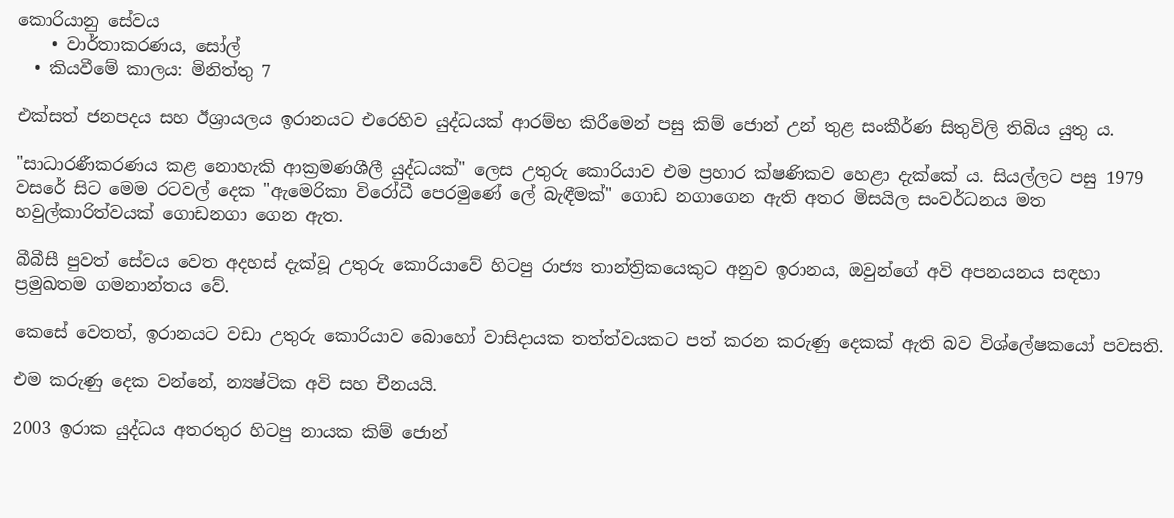කොරියානු සේවය
    • වාර්තාකරණය, සෝල්
  • කියවීමේ කාලය: මිනිත්තු 7

එක්සත් ජනපදය සහ ඊශ්‍රායලය ඉරානයට එරෙහිව යුද්ධයක් ආරම්භ කිරීමෙන් පසු කිම් ජොන් උන් තුළ සංකීර්ණ සිතුවිලි තිබිය යුතු ය.

"සාධාරණීකරණය කළ නොහැකි ආක්‍රමණශීලී යුද්ධයක්" ලෙස උතුරු කොරියාව එම ප්‍රහාර ක්ෂණිකව හෙළා දැක්කේ ය. සියල්ලට පසු 1979 වසරේ සිට මෙම රටවල් දෙක "ඇමෙරිකා විරෝධී පෙරමුණේ ලේ බැඳීමක්" ගොඩ නගාගෙන ඇති අතර මිසයිල සංවර්ධනය මත හවුල්කාරිත්වයක් ගොඩනගා ගෙන ඇත.

බීබීසී පුවත් සේවය වෙත අදහස් දැක්වූ උතුරු කොරියාවේ හිටපු රාජ්‍ය තාන්ත්‍රිකයෙකුට අනුව ඉරානය, ඔවුන්ගේ අවි අපනයනය සඳහා ප්‍රමුඛතම ගමනාන්තය වේ.

කෙසේ වෙතත්, ඉරානයට වඩා උතුරු කොරියාව බොහෝ වාසිදායක තත්ත්වයකට පත් කරන කරුණු දෙකක් ඇති බව විශ්ලේෂකයෝ පවසති.

එම කරුණු දෙක වන්නේ, න්‍යෂ්ටික අවි සහ චීනයයි.

2003 ඉරාක යුද්ධය අතරතුර හිටපු නායක කිම් ජොන්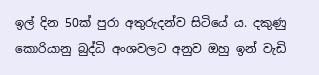ඉල් දින 50ක් පුරා අතුරුදන්ව සිටියේ ය. දකුණු කොරියානු බුද්ධි අංශවලට අනුව ඔහු ඉන් වැඩි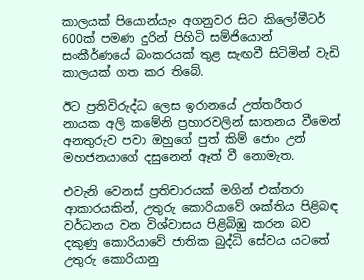කාලයක් පියොන්යැං අගනුවර සිට කිලෝමීටර් 600ක් පමණ දුරින් පිහිටි සම්ජියොන් සංකීර්ණයේ බංකරයක් තුළ සැඟවී සිටිමින් වැඩි කාලයක් ගත කර තිබේ.

ඊට ප්‍රතිවිරුද්ධ ලෙස ඉරානයේ උත්තරීතර නායක අලි කමේනි ප්‍රහාරවලින් ඝාතනය වීමෙන් අනතුරුව පවා ඔහුගේ පුත් කිම් ජොං උන් මහජනයාගේ දසුනෙන් ඈත් වී නොමැත.

එවැනි වෙනස් ප්‍රතිචාරයක් මගින් එක්තරා ආකාරයකින්, උතුරු කොරියාවේ ශක්තිය පිළිබඳ වර්ධනය වන විශ්වාසය පිළිබිඹු කරන බව දකුණු කොරියාවේ ජාතික බුද්ධි සේවය යටතේ උතුරු කොරියානු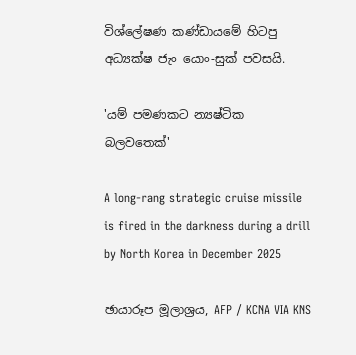විශ්ලේෂණ කණ්ඩායමේ හිටපු අධ්‍යක්ෂ ජැං යොං-සුක් පවසයි.

'යම් පමණකට න්‍යෂ්ටික බලවතෙක්'

A long-rang strategic cruise missile is fired in the darkness during a drill by North Korea in December 2025

ඡායාරූප මූලාශ්‍රය, AFP / KCNA VIA KNS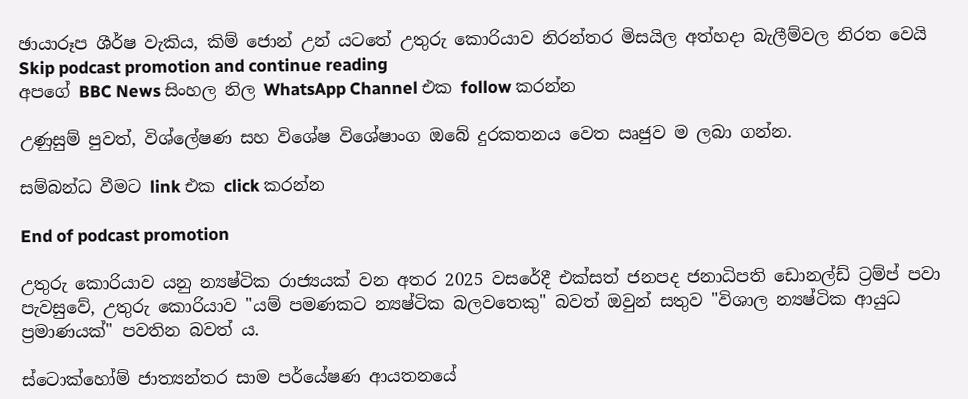ඡායාරූප ශීර්ෂ වැකිය, කිම් ජොන් උන් යටතේ උතුරු කොරියාව නිරන්තර මිසයිල අත්හදා බැලීම්වල නිරත වෙයි
Skip podcast promotion and continue reading
අපගේ BBC News සිංහල නිල WhatsApp Channel එක follow කරන්න

උණුසුම් පුවත්, විශ්ලේෂණ සහ විශේෂ විශේෂාංග ඔබේ දුරකතනය වෙත ඍජුව ම ලබා ගන්න.

සම්බන්ධ වීමට link එක click කරන්න

End of podcast promotion

උතුරු කොරියාව යනු න්‍යෂ්ටික රාජ්‍යයක් වන අතර 2025 වසරේදී එක්සත් ජනපද ජනාධිපති ඩොනල්ඩ් ට්‍රම්ප් පවා පැවසුවේ, උතුරු කොරියාව "යම් පමණකට න්‍යෂ්ටික බලවතෙකු" බවත් ඔවුන් සතුව "විශාල න්‍යෂ්ටික ආයුධ ප්‍රමාණයක්" පවතින බවත් ය.

ස්ටොක්හෝම් ජාත්‍යන්තර සාම පර්යේෂණ ආයතනයේ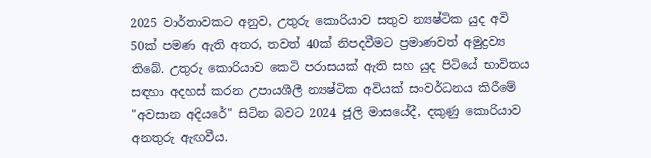2025 වාර්තාවකට අනුව, උතුරු කොරියාව සතුව න්‍යෂ්ටික යුද අවි 50ක් පමණ ඇති අතර, තවත් 40ක් නිපදවීමට ප්‍රමාණවත් අමුද්‍රව්‍ය තිබේ. උතුරු කොරියාව කෙටි පරාසයක් ඇති සහ යුද පිටියේ භාවිතය සඳහා අදහස් කරන උපායශීලී න්‍යෂ්ටික අවියක් සංවර්ධනය කිරීමේ "අවසාන අදියරේ" සිටින බවට 2024 ජූලි මාසයේදී, දකුණු කොරියාව අනතුරු ඇඟවීය.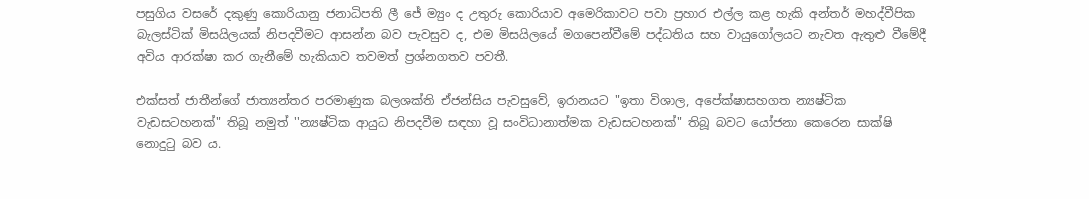පසුගිය වසරේ දකුණු කොරියානු ජනාධිපති ලී ජේ ම්‍යුං ද උතුරු කොරියාව අමෙරිකාවට පවා ප්‍රහාර එල්ල කළ හැකි අන්තර් මහද්වීපික බැලස්ටික් මිසයිලයක් නිපදවීමට ආසන්න බව පැවසුව ද, එම මිසයිලයේ මගපෙන්වීමේ පද්ධතිය සහ වායුගෝලයට නැවත ඇතුළු වීමේදී අවිය ආරක්ෂා කර ගැනීමේ හැකියාව තවමත් ප්‍රශ්නගතව පවතී.

එක්සත් ජාතීන්ගේ ජාත්‍යන්තර පරමාණුක බලශක්ති ඒජන්සිය පැවසුවේ, ඉරානයට "ඉතා විශාල, අපේක්ෂාසහගත න්‍යෂ්ටික වැඩසටහනක්" තිබූ නමුත් ''න්‍යෂ්ටික ආයුධ නිපදවීම සඳහා වූ සංවිධානාත්මක වැඩසටහනක්" තිබූ බවට යෝජනා කෙරෙන සාක්ෂි නොදුටු බව ය.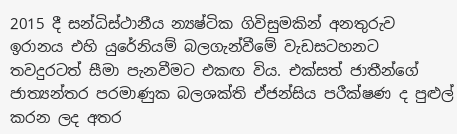2015 දී සන්ධිස්ථානීය න්‍යෂ්ටික ගිවිසුමකින් අනතුරුව ඉරානය එහි යුරේනියම් බලගැන්වීමේ වැඩසටහනට තවදුරටත් සීමා පැනවීමට එකඟ විය. එක්සත් ජාතීන්ගේ ජාත්‍යන්තර පරමාණුක බලශක්ති ඒජන්සිය පරීක්ෂණ ද පුළුල් කරන ලද අතර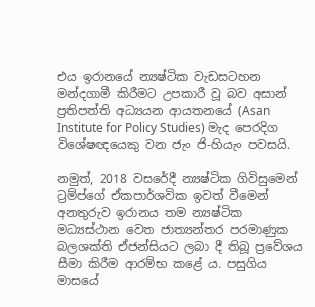එය ඉරානයේ න්‍යෂ්ටික වැඩසටහන මන්දගාමී කිරීමට උපකාරී වූ බව අසාන් ප්‍රතිපත්ති අධ්‍යයන ආයතනයේ (Asan Institute for Policy Studies) මැද පෙරදිග විශේෂඥයෙකු වන ජැං ජි-හියැං පවසයි.

නමුත්, 2018 වසරේදී න්‍යෂ්ටික ගිවිසුමෙන් ට්‍රම්ප්ගේ ඒකපාර්ශවික ඉවත් වීමෙන් අනතුරුව ඉරානය තම න්‍යෂ්ටික මධ්‍යස්ථාන වෙත ජාත්‍යන්තර පරමාණුක බලශක්ති ඒජන්සියට ලබා දී තිබූ ප්‍රවේශය සීමා කිරීම ආරම්භ කළේ ය. පසුගිය මාසයේ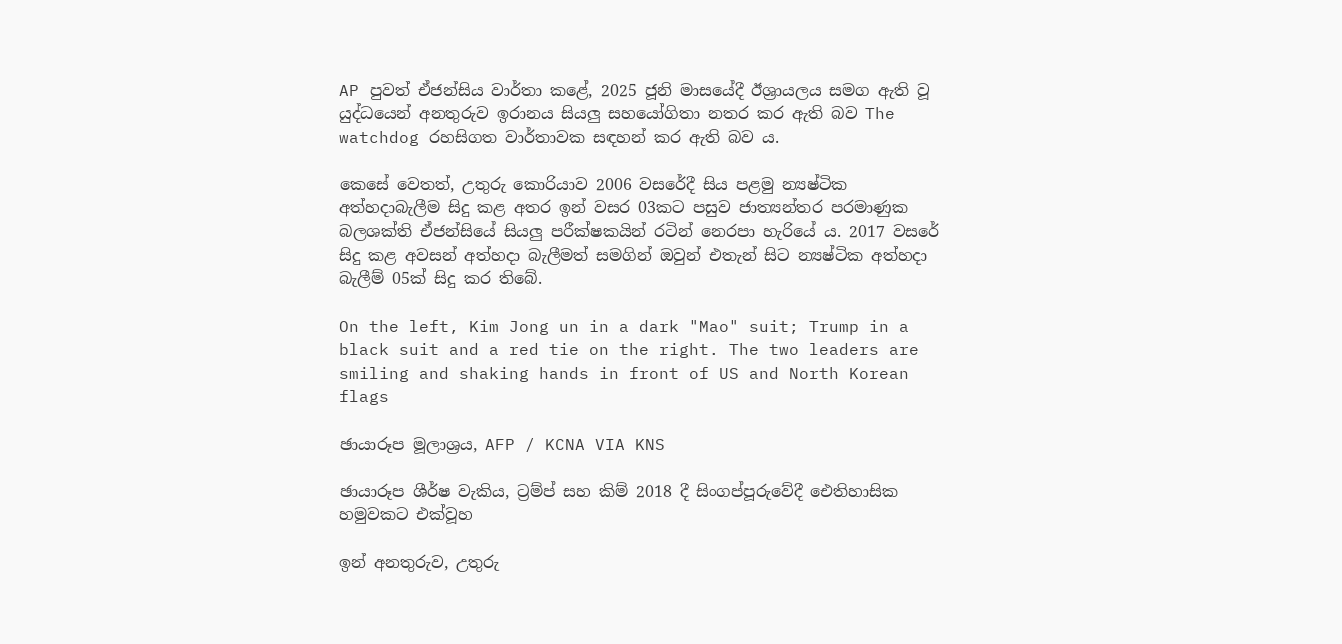AP පුවත් ඒජන්සිය වාර්තා කළේ, 2025 ජූනි මාසයේදී ඊශ්‍රායලය සමග ඇති වූ යුද්ධයෙන් අනතුරුව ඉරානය සියලු සහයෝගිතා නතර කර ඇති බව The watchdog රහසිගත වාර්තාවක සඳහන් කර ඇති බව ය.

කෙසේ වෙතත්, උතුරු කොරියාව 2006 වසරේදී සිය පළමු න්‍යෂ්ටික අත්හදාබැලීම සිදු කළ අතර ඉන් වසර 03කට පසුව ජාත්‍යන්තර පරමාණුක බලශක්ති ඒජන්සි‍යේ සියලු පරීක්ෂකයින් රටින් නෙරපා හැරියේ ය. 2017 වසරේ සිදු කළ අවසන් අත්හදා බැලීමත් සමගින් ඔවුන් එතැන් සිට න්‍යෂ්ටික අත්හදා බැලීම් 05ක් සිදු කර තිබේ.

On the left, Kim Jong un in a dark "Mao" suit; Trump in a black suit and a red tie on the right. The two leaders are smiling and shaking hands in front of US and North Korean flags

ඡායාරූප මූලාශ්‍රය, AFP / KCNA VIA KNS

ඡායාරූප ශීර්ෂ වැකිය, ට්‍රම්ප් සහ කිම් 2018 දී සිංගප්පූරුවේදී ඓතිහාසික හමුවකට එක්වූහ

ඉන් අනතුරුව, උතුරු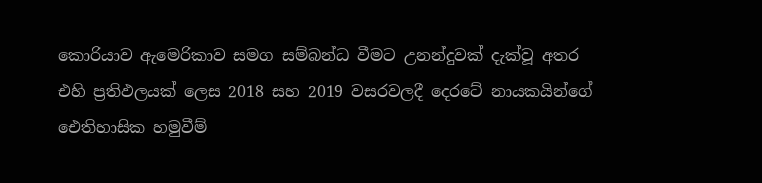කොරියාව ඇමෙරිකාව සමග සම්බන්ධ වීමට උනන්දුවක් දැක්වූ අතර එහි ප්‍රතිඵලයක් ලෙස 2018 සහ 2019 වසරවලදී දෙරටේ නායකයින්ගේ ඓතිහාසික හමුවීම්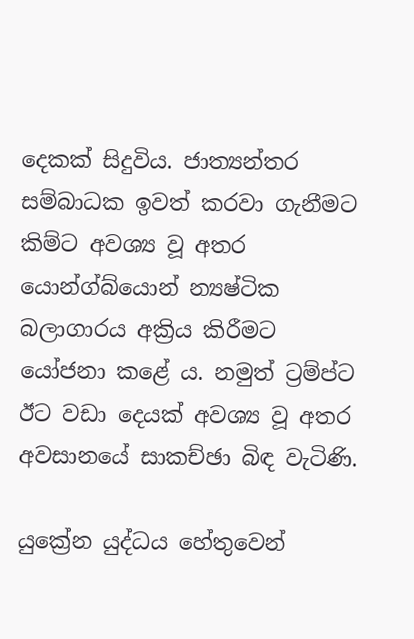දෙකක් සිදුවිය. ජාත්‍යන්තර සම්බාධක ඉවත් කරවා ගැනීමට කිම්ට අවශ්‍ය වූ අතර යොන්ග්බ්යොන් න්‍යෂ්ටික බලාගාරය අක්‍රිය කිරීමට යෝජනා කළේ ය. නමුත් ට්‍රම්ප්ට ඊට වඩා දෙයක් අවශ්‍ය වූ අතර අවසානයේ සාකච්ඡා බිඳ වැටිණි.

යුක්‍රේන යුද්ධය හේතුවෙන්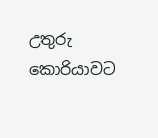උතුරු කොරියාවට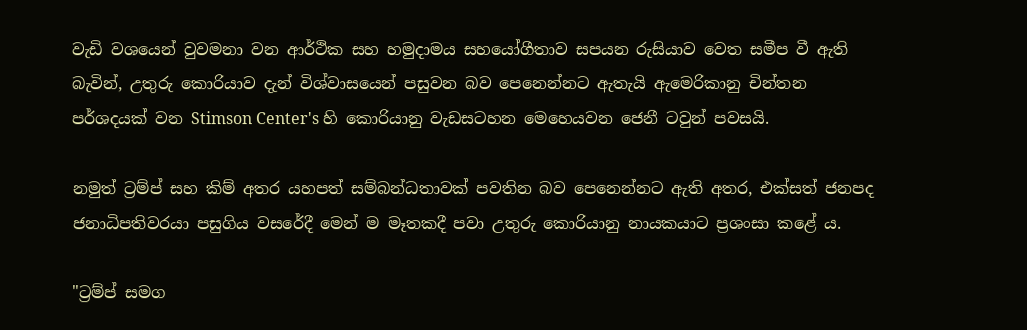වැඩි වශයෙන් වුවමනා වන ආර්ථික සහ හමුදාමය සහයෝගීතාව සපයන රුසියාව වෙත සමීප වී ඇති බැවින්, උතුරු කොරියාව දැන් විශ්වාසයෙන් පසුවන බව පෙනෙන්නට ඇතැයි ඇමෙරිකානු චින්තන පර්ශදයක් වන Stimson Center's හි කොරියානු වැඩසටහන මෙහෙයවන ජෙනී ටවුන් පවසයි.

නමුත් ට්‍රම්ප් සහ කිම් අතර යහපත් සම්බන්ධතාවක් පවතින බව පෙනෙන්නට ඇති අතර, එක්සත් ජනපද ජනාධිපතිවරයා පසුගිය වසරේදී මෙන් ම මෑතකදී පවා උතුරු කොරියානු නායකයාට ප්‍රශංසා කළේ ය.

"ට්‍රම්ප් සමග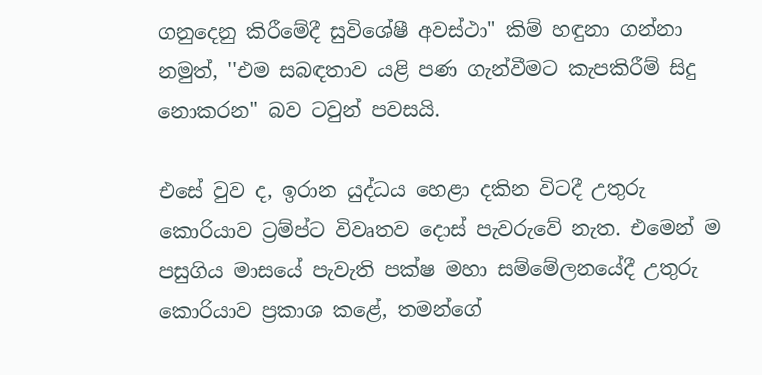ගනුදෙනු කිරීමේදී සුවිශේෂී අවස්ථා" කිම් හඳුනා ගන්නා නමුත්, ''එම සබඳතාව යළි පණ ගැන්වීමට කැපකිරීම් සිදු නොකරන" බව ටවුන් පවසයි.

එසේ වුව ද, ඉරාන යුද්ධය හෙළා දකින විටදී උතුරු කොරියාව ට්‍රම්ප්ට විවෘතව දොස් පැවරුවේ නැත. එමෙන් ම පසුගිය මාසයේ පැවැති පක්ෂ මහා සම්මේලනයේදී උතුරු කොරියාව ප්‍රකාශ කළේ, තමන්ගේ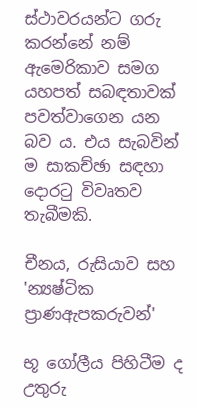ස්ථාවරයන්ට ගරු කරන්නේ නම් ඇමෙරිකාව සමග යහපත් සබඳතාවක් පවත්වාගෙන යන බව ය. එය සැබවින් ම සාකච්ඡා සඳහා දොරටු විවෘතව තැබීමකි.

චීනය, රුසියාව සහ 'න්‍යෂ්ටික ප්‍රාණඇපකරුවන්'

භූ ගෝලීය පිහිටීම ද උතුරු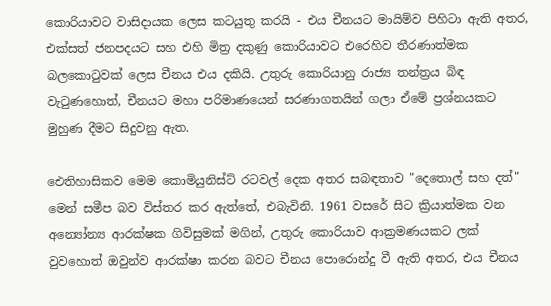කොරියාවට වාසිදායක ලෙස කටයුතු කරයි - එය චීනයට මායිම්ව පිහිටා ඇති අතර, එක්සත් ජනපදයට සහ එහි මිත්‍ර දකුණු කොරියාවට එරෙහිව තීරණාත්මක බලකොටුවක් ලෙස චීනය එය දකියි. උතුරු කොරියානු රාජ්‍ය තන්ත්‍රය බිඳ වැටුණහොත්, චීනයට මහා පරිමාණයෙන් සරණාගතයින් ගලා ඒමේ ප්‍රශ්නයකට මුහුණ දීමට සිදුවනු ඇත.

ඓතිහාසිකව මෙම කොමියුනිස්ට් රටවල් දෙක අතර සබඳතාව "දෙතොල් සහ දත්" මෙන් සමීප බව විස්තර කර ඇත්තේ, එබැවිනි. 1961 වසරේ සිට ක්‍රියාත්මක වන අන්‍යෝන්‍ය ආරක්ෂක ගිවිසුමක් මගින්, උතුරු කොරියාව ආක්‍රමණයකට ලක් වුවහොත් ඔවුන්ව ආරක්ෂා කරන බවට චීනය පොරොන්දු වී ඇති අතර, එය චීනය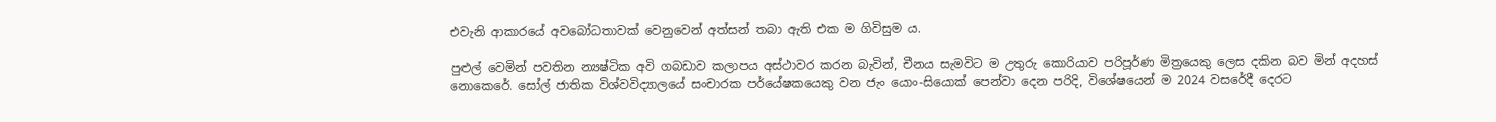එවැනි ආකාරයේ අවබෝධතාවක් වෙනුවෙන් අත්සන් තබා ඇති එක ම ගිවිසුම ය.

පුළුල් වෙමින් පවතින න්‍යෂ්ටික අවි ගබඩාව කලාපය අස්ථාවර කරන බැවින්, චීනය සැමවිට ම උතුරු කොරියාව පරිපූර්ණ මිත්‍රයෙකු ලෙස දකින බව මින් අදහස් නොකෙරේ. සෝල් ජාතික විශ්වවිද්‍යාලයේ සංචාරක පර්යේෂකයෙකු වන ජැං යොං-සියොක් පෙන්වා දෙන පරිදි, විශේෂයෙන් ම 2024 වසරේදී දෙරට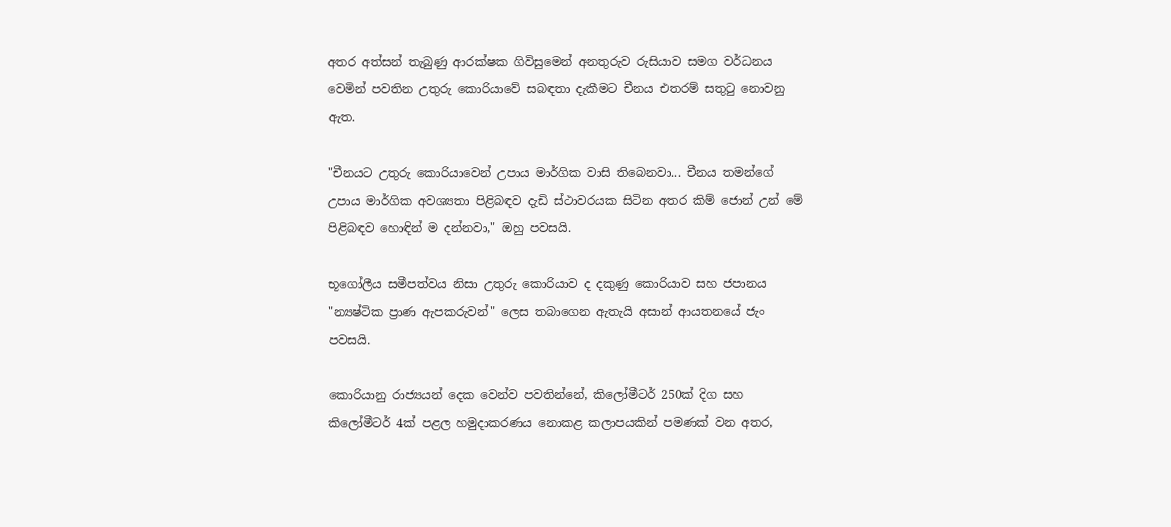අතර අත්සන් තැබුණු ආරක්ෂක ගිවිසුමෙන් අනතුරුව රුසියාව සමග වර්ධනය වෙමින් පවතින උතුරු කොරියාවේ සබඳතා දැකීමට චීනය එතරම් සතුටු නොවනු ඇත.

"චීනයට උතුරු කොරියාවෙන් උපාය මාර්ගික වාසි තිබෙනවා... චීනය තමන්ගේ උපාය මාර්ගික අවශ්‍යතා පිළිබඳව දැඩි ස්ථාවරයක සිටින අතර කිම් ජොන් උන් මේ පිළිබඳව හොඳින් ම දන්නවා," ඔහු පවසයි.

භූගෝලීය සමීපත්වය නිසා උතුරු කොරියාව ද දකුණු කොරියාව සහ ජපානය "න්‍යෂ්ටික ප්‍රාණ ඇපකරුවන්" ලෙස තබාගෙන ඇතැයි අසාන් ආයතනයේ ජැං පවසයි.

කොරියානු රාජ්‍යයන් දෙක වෙන්ව පවතින්නේ, කිලෝමීටර් 250ක් දිග සහ කිලෝමීටර් 4ක් පළල හමුදාකරණය නොකළ කලාපයකින් පමණක් වන අතර,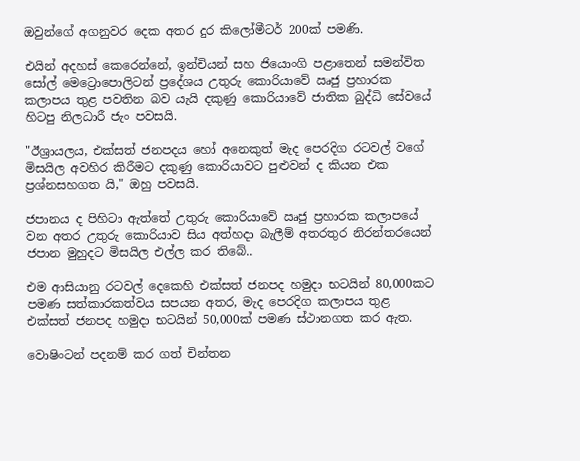ඔවුන්ගේ අගනුවර දෙක අතර දුර කිලෝමීටර් 200ක් පමණි.

එයින් අදහස් කෙරෙන්නේ, ඉන්චියන් සහ ජියොංගි පළාතෙන් සමන්විත සෝල් මෙට්‍රොපොලිටන් ප්‍රදේශය උතුරු කොරියාවේ ඍජු ප්‍රහාරක කලාපය තුළ පවතින බව යැයි දකුණු කොරියාවේ ජාතික බුද්ධි සේවයේ හිටපු නිලධාරී ජැං පවසයි.

"ඊශ්‍රායලය, එක්සත් ජනපදය හෝ අනෙකුත් මැද පෙරදිග රටවල් වගේ මිසයිල අවහිර කිරීමට දකුණු කොරියාවට පුළුවන් ද කියන එක ප්‍රශ්නසහගත යි," ඔහු පවසයි.

ජපානය ද පිහිටා ඇත්තේ උතුරු කොරියාවේ ඍජු ප්‍රහාරක කලාපයේ වන අතර උතුරු කොරියාව සිය අත්හදා බැලීම් අතරතුර නිරන්තරයෙන් ජපාන මුහුදට මිසයිල එල්ල කර තිබේ..

එම ආසියානු රටවල් දෙකෙහි එක්සත් ජනපද හමුදා භටයින් 80,000කට පමණ සත්කාරකත්වය සපයන අතර, මැද පෙරදිග කලාපය තුළ එක්සත් ජනපද හමුදා භටයින් 50,000ක් පමණ ස්ථානගත කර ඇත.

වොෂිංටන් පදනම් කර ගත් චින්තන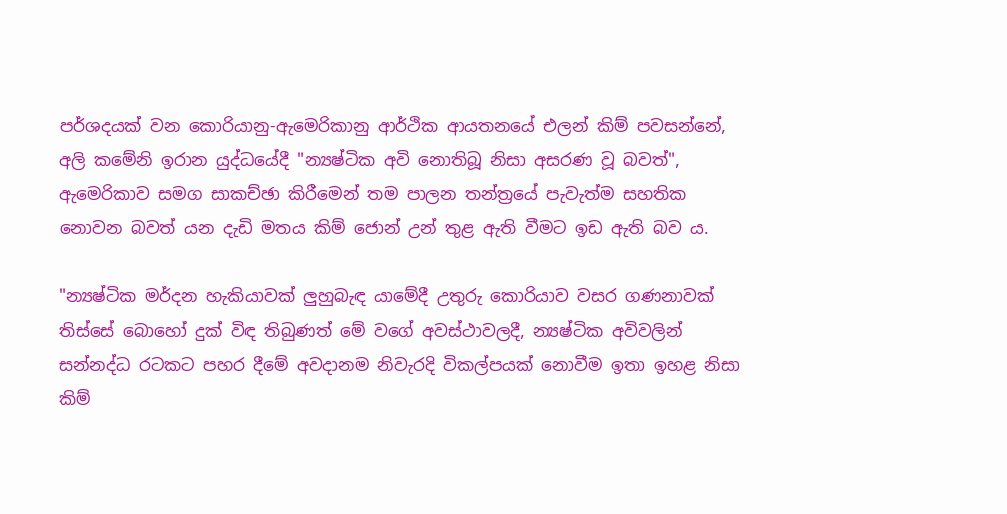පර්ශදයක් වන කොරියානු-ඇමෙරිකානු ආර්ථික ආයතනයේ එලන් කිම් පවසන්නේ, අලි කමේනි ඉරාන යුද්ධයේදී "න්‍යෂ්ටික අවි නොතිබූ නිසා අසරණ වූ බවත්", ඇමෙරිකාව සමග සාකච්ඡා කිරීමෙන් තම පාලන තන්ත්‍රයේ පැවැත්ම සහතික නොවන බවත් යන දැඩි මතය කිම් ජොන් උන් තුළ ඇති වීමට ඉඩ ඇති බව ය.

"න්‍යෂ්ටික මර්දන හැකියාවක් ලුහුබැඳ යාමේදී උතුරු කොරියාව වසර ගණනාවක් තිස්සේ බොහෝ දුක් විඳ තිබුණත් මේ වගේ අවස්ථාවලදී, න්‍යෂ්ටික අවිවලින් සන්නද්ධ රටකට පහර දීමේ අවදානම නිවැරදි විකල්පයක් නොවීම ඉතා ඉහළ නිසා කිම්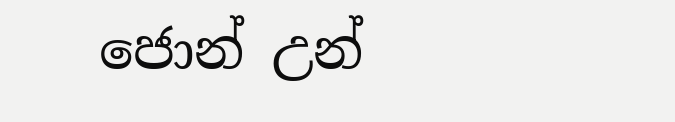ජොන් උන්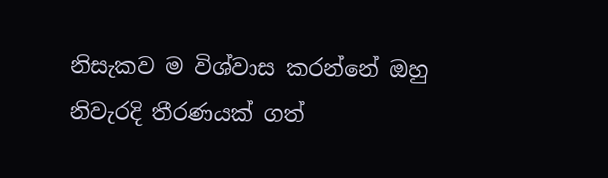නිසැකව ම විශ්වාස කරන්නේ ඔහු නිවැරදි තීරණයක් ගත්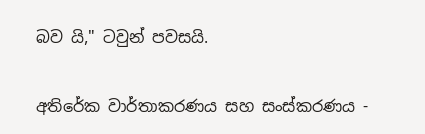බව යි," ටවුන් පවසයි.

අතිරේක වාර්තාකරණය සහ සංස්කරණය -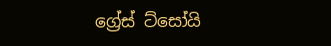ග්‍රේස් ට්සෝයි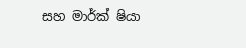සහ මාර්ක් ෂියා